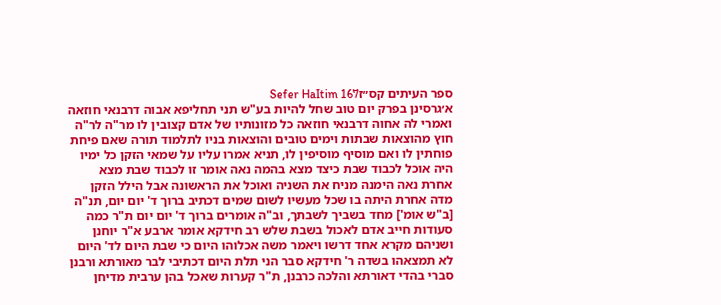ספר העיתים קס״זSefer HaItim 167
א׳גרסינן בפרק יום טוב שחל להיות בע"ש תני תחליפא אבוה דרבנאי חוזאה ואמרי לה אחוה דרבנאי חוזאה כל מזונותיו של אדם קצובין לו מר"ה לר"ה חוץ מהוצאות שבתות וימים טובים והוצאות בניו לתלמוד תורה שאם פיחת פוחתין לו ואם מוסיף מוסיפין לו, תניא אמרו עליו על שמאי הזקן כל ימיו היה אוכל לכבוד שבת כיצד מצא בהמה נאה אומר זו לכבוד שבת מצא אחרת נאה הימנה מניח את השניה ואוכל את הראשונה אבל הילל הזקן מדה אחרת היתה בו שכל מעשיו לשום שמים דכתיב ברוך ד' יום יום, תנ"ה [ב"ש אומ'] מחד בשביך לשבתך, וב"ה אומרים ברוך ד' יום יום ת"ר כמה סעודות חייב אדם לאכול בשבת שלש רב חידקא אומר ארבע א"ר יוחנן ושניהם מקרא אחד דרשו ויאמר משה אכלוהו היום כי שבת היום לד' היום לא תמצאהו בשדה ר' חידקא סבר הני תלת היום דכתיבי לבר מאורתא ורבנן סברי בהדי דאורתא והלכה כרבנן, ת"ר קערות שאכל בהן ערבית מדיחן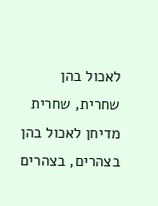לאכול בהן שחרית, שחרית מדיחן לאכול בהן בצהרים, בצהרים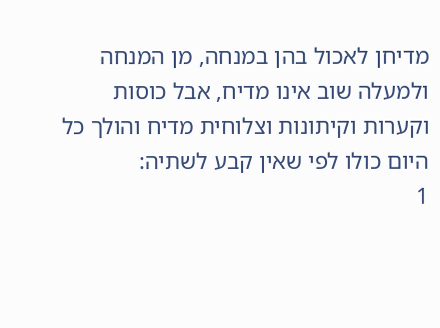מדיחן לאכול בהן במנחה, מן המנחה ולמעלה שוב אינו מדיח, אבל כוסות וקערות וקיתונות וצלוחית מדיח והולך כל היום כולו לפי שאין קבע לשתיה:
1